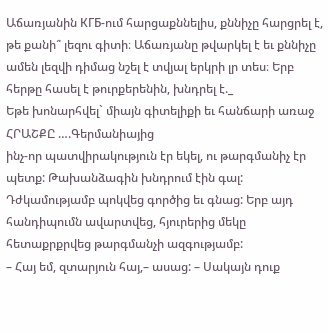Աճառյանին КГБ-ում հարցաքննելիս, քննիչը հարցրել է, թե քանի՞ լեզու գիտի։ Աճառյանը թվարկել է եւ քննիչը ամեն լեզվի դիմաց նշել է տվյալ երկրի լր տես։ Երբ հերթը հասել է թուրքերենին, խնդրել է._
Եթե խոնարհվել` միայն գիտելիքի եւ հանճարի առաջ
ՀՐԱՇՔԸ ….Գերմանիայից
ինչ-որ պատվիրակություն էր եկել, ու թարգմանիչ էր պետք: Թախանձագին խնդրում էին գալ: Դժկամությամբ պոկվեց գործից եւ գնաց: Երբ այդ հանդիպումն ավարտվեց, հյուրերից մեկը հետաքրքրվեց թարգմանչի ազգությամբ:
– Հայ եմ, զտարյուն հայ,– ասաց: – Սակայն դուք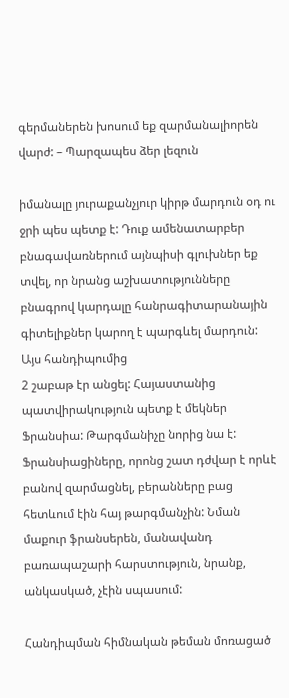գերմաներեն խոսում եք զարմանալիորեն վարժ: – Պարզապես ձեր լեզուն

իմանալը յուրաքանչյուր կիրթ մարդուն օդ ու ջրի պես պետք է: Դուք ամենատարբեր բնագավառներում այնպիսի գլուխներ եք տվել, որ նրանց աշխատությունները բնագրով կարդալը հանրագիտարանային գիտելիքներ կարող է պարգևել մարդուն: Այս հանդիպումից
2 շաբաթ էր անցել: Հայաստանից պատվիրակություն պետք է մեկներ Ֆրանսիա: Թարգմանիչը նորից նա է: Ֆրանսիացիները, որոնց շատ դժվար է որևէ բանով զարմացնել, բերանները բաց հետևում էին հայ թարգմանչին: Նման մաքուր ֆրանսերեն, մանավանդ բառապաշարի հարստություն, նրանք, անկասկած, չէին սպասում:

Հանդիպման հիմնական թեման մոռացած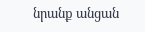նրանք անցան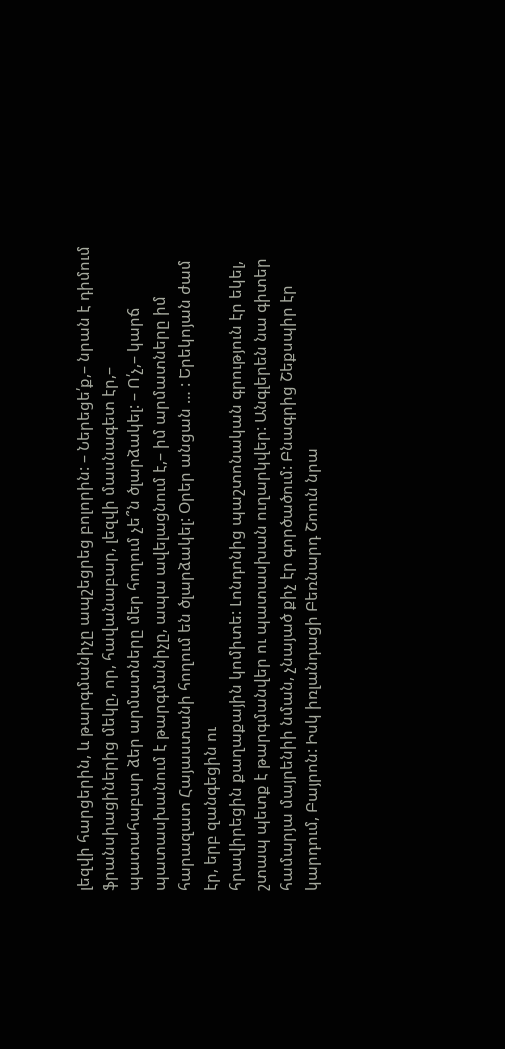լեզվի հարցերին, և թարգմանիչը ապշեցրեց բոլորին: – Ներեցե՛ք,– նրան է դիմում ֆրանսիացիներից մեկը, որ, հավանաբար, լեզվի մասնագետ էր,– պատահաբար ձեր արմատները մեր հողում չե՞ն ծլարձակել: – Ո՛չ,– կարճ պատասխանում է թարգմանիչը, ապա ավելացնում է,– իմ արմատները իմ հարազատ Հայաստանի հողում են ծլարձակել: Օրեր անցան … : Երեկոյան ժամ էր, երբ զանգեցին ու
հրավիրեցին քաղաքային կոմիտե: Լոնդոնից պաշտոնական գրություն էր եկել, շտապ պետք է թարգմանվեր ու պատասխան ուղարկվեր: Անգլերեն նա գիտեր համարյա մայրենիի նման, չնայած քիչ էր գործածում: Բնագրից Շեքսպիր էր կարդում, Բայրոն: Իսկ իռլանդացի Բեռնարդ Շոուն նրա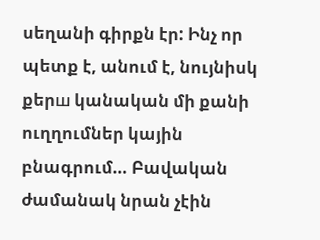սեղանի գիրքն էր: Ինչ որ պետք է, անում է, նույնիսկ քերш կանական մի քանի ուղղումներ կային բնագրում… Բավական ժամանակ նրան չէին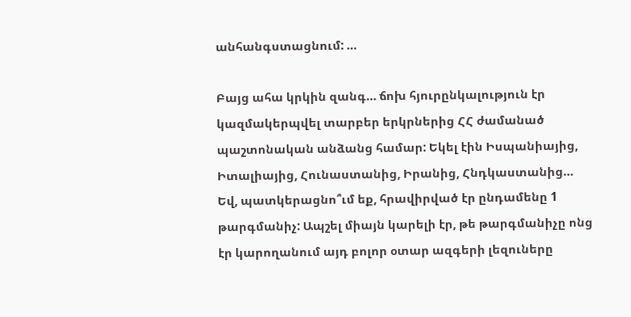անհանգստացնում: …

Բայց ահա կրկին զանգ… ճոխ հյուրընկալություն էր կազմակերպվել տարբեր երկրներից ՀՀ ժամանած պաշտոնական անձանց համար: Եկել էին Իսպանիայից, Իտալիայից, Հունաստանից, Իրանից, Հնդկաստանից… Եվ, պատկերացնո՞ւմ եք, հրավիրված էր ընդամենը 1 թարգմանիչ: Ապշել միայն կարելի էր, թե թարգմանիչը ոնց էր կարողանում այդ բոլոր օտար ազգերի լեզուները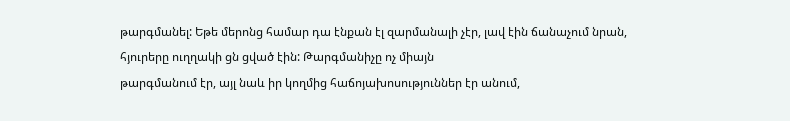թարգմանել: Եթե մերոնց համար դա էնքան էլ զարմանալի չէր, լավ էին ճանաչում նրան, հյուրերը ուղղակի ցն ցված էին: Թարգմանիչը ոչ միայն
թարգմանում էր, այլ նաև իր կողմից հաճոյախոսություններ էր անում,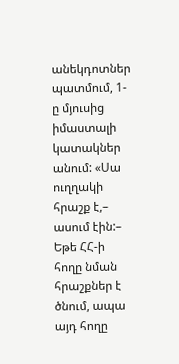անեկդոտներ պատմում, 1-ը մյուսից իմաստալի կատակներ անում: «Սա ուղղակի հրաշք է,– ասում էին:– Եթե ՀՀ-ի հողը նման հրաշքներ է ծնում, ապա այդ հողը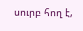սուրբ հող է,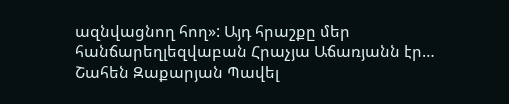ազնվացնող հող»: Այդ հրաշքը մեր հանճարեղլեզվաբան Հրաչյա Աճառյանն էր… Շահեն Զաքարյան Պավել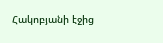Հակոբյանի էջից